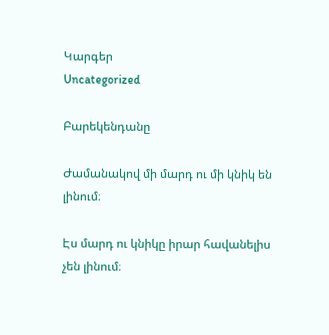Կարգեր
Uncategorized

Բարեկենդանը

Ժամանակով մի մարդ ու մի կնիկ են լինում։

Էս մարդ ու կնիկը իրար հավանելիս չեն լինում։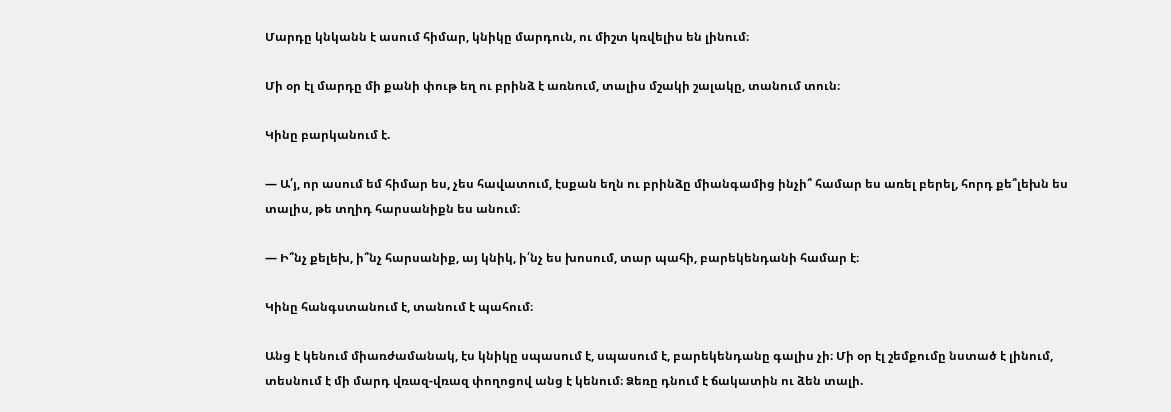Մարդը կնկանն է ասում հիմար, կնիկը մարդուն, ու միշտ կռվելիս են լինում։

Մի օր էլ մարդը մի քանի փութ եղ ու բրինձ է առնում, տալիս մշակի շալակը, տանում տուն։

Կինը բարկանում է.

— Ա՛յ, որ ասում եմ հիմար ես, չես հավատում, էսքան եղն ու բրինձը միանգամից ինչի՞ համար ես առել բերել, հորդ քե՞լեխն ես տալիս, թե տղիդ հարսանիքն ես անում։

— Ի՞նչ քելեխ, ի՞նչ հարսանիք, այ կնիկ, ի՛նչ ես խոսում, տար պահի, բարեկենդանի համար է։

Կինը հանգստանում է, տանում է պահում։

Անց է կենում միառժամանակ, էս կնիկը սպասում է, սպասում է, բարեկենդանը գալիս չի։ Մի օր էլ շեմքումը նստած է լինում, տեսնում է մի մարդ վռազ-վռազ փողոցով անց է կենում։ Ձեռը դնում է ճակատին ու ձեն տալի.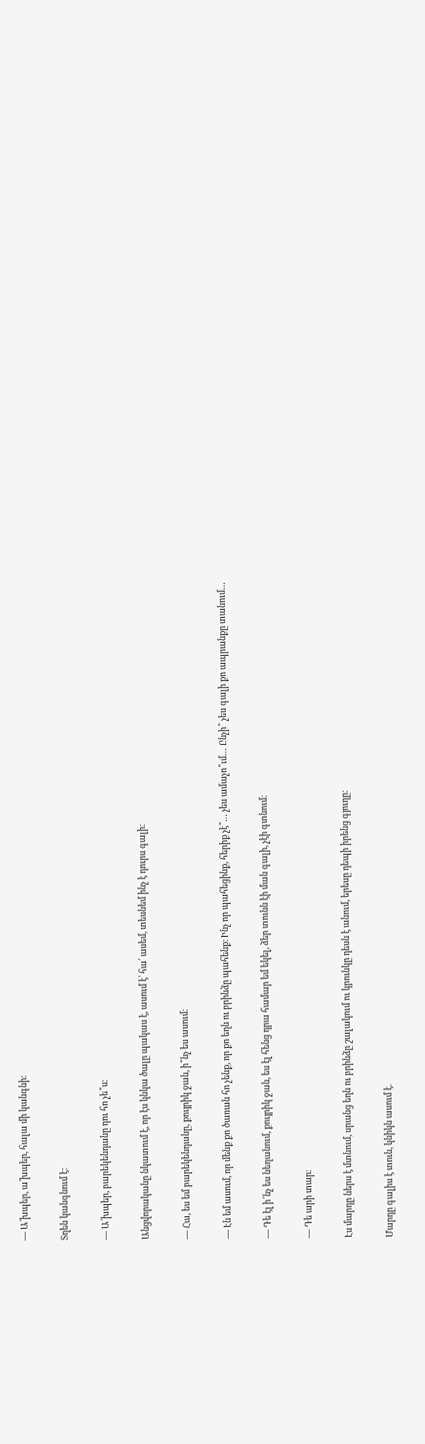— Ա՛խպեր, ա՛խպեր, հալա մի կանգնի։

Տղեն կանգնում է։

— Ա´խպեր, բարեկենդանը դու հո չե՞ս։

Անցվորականը նկատում է, որ էս կնկա ծալը պակաս է, ասում է՝ հա՛ ասեմ, տեսնեմ ինչ է դուրս գալի։

— Հա, ես եմ բարեկենդանը, քույրիկ ջան, ի՞նչ ես ասում։

— Էն եմ ասում, որ մենք քո ծառան հո չենք, որ քո եղն ու բրինձը պահենք։ Ինչ որ պահեցինք, հերիք չէ՞… չես ամաչո՞ւմ… Ընչի՞ չես գալի քո ապրանքը տանում…

— Դե էլ ի՜նչ ես նեղանում, քույրիկ ջան, ես էլ հենց դրա համար եմ եկել, ձեր տունն էի ման գալի, չէի գտնում։

— Դե արի տար։

Էս մարդը ներս է մտնում, սրանց եղն ու բրինձը շալակում ու կրունկը դեսն է անում, երեսը դեպի իրենց գյուղը։

Մարդը գալիս է տուն, կնիկն ասում է.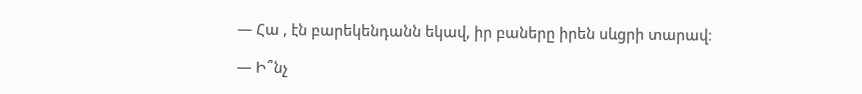— Հա , էն բարեկենդանն եկավ, իր բաները իրեն սևցրի տարավ։

— Ի՞նչ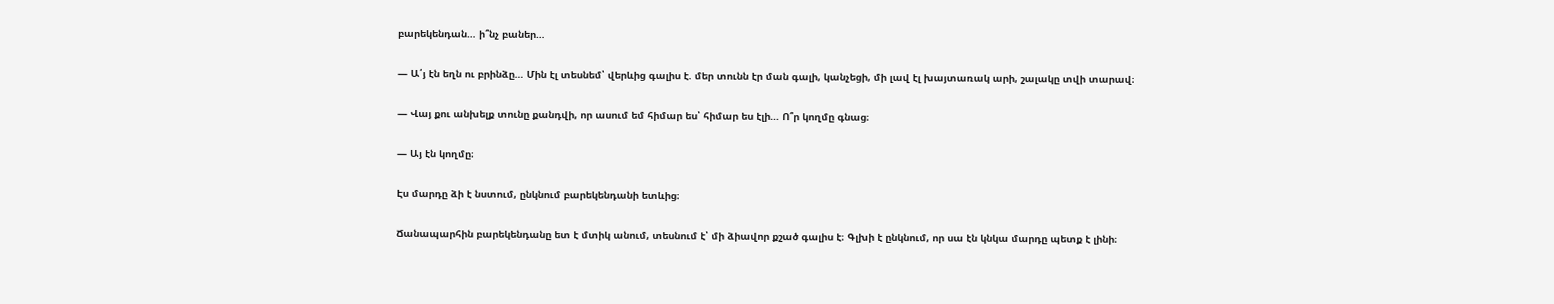բարեկենդան… ի՞նչ բաներ…

— Ա՛յ էն եղն ու բրինձը… Մին էլ տեսնեմ՝ վերևից գալիս է. մեր տունն էր ման գալի, կանչեցի, մի լավ էլ խայտառակ արի, շալակը տվի տարավ։

— Վայ քու անխելք տունը քանդվի, որ ասում եմ հիմար ես՝ հիմար ես էլի… Ո՞ր կողմը գնաց։

— Այ էն կողմը։

Էս մարդը ձի է նստում, ընկնում բարեկենդանի ետևից։

Ճանապարհին բարեկենդանը ետ է մտիկ անում, տեսնում է՝ մի ձիավոր քշած գալիս է։ Գլխի է ընկնում, որ սա էն կնկա մարդը պետք է լինի։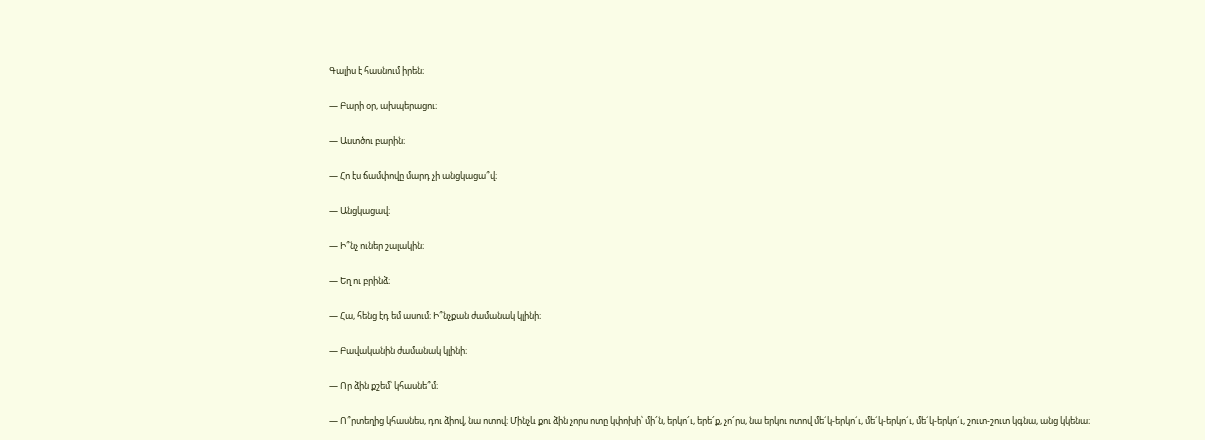Գալիս է հասնում իրեն։

— Բարի օր, ախպերացու։

— Աստծու բարին։

— Հո էս ճամփովը մարդ չի անցկացա՞վ։

— Անցկացավ։

— Ի՞նչ ուներ շալակին։

— Եղ ու բրինձ։

— Հա, հենց էդ եմ ասում։ Ի՞նչքան ժամանակ կլինի։

— Բավականին ժամանակ կլինի։

— Որ ձին քշեմ՝ կհասնե՞մ։

— Ո՞րտեղից կհասնես, դու ձիով, նա ոտով։ Մինչև քու ձին չորս ոտը կփոխի՝ մի՜ն, երկո՜ւ, երե՜ք, չո՜րս, նա երկու ոտով մե´կ-երկո´ւ, մե´կ-երկո´ւ, մե´կ-երկո´ւ, շուտ-շուտ կգնա, անց կկենա։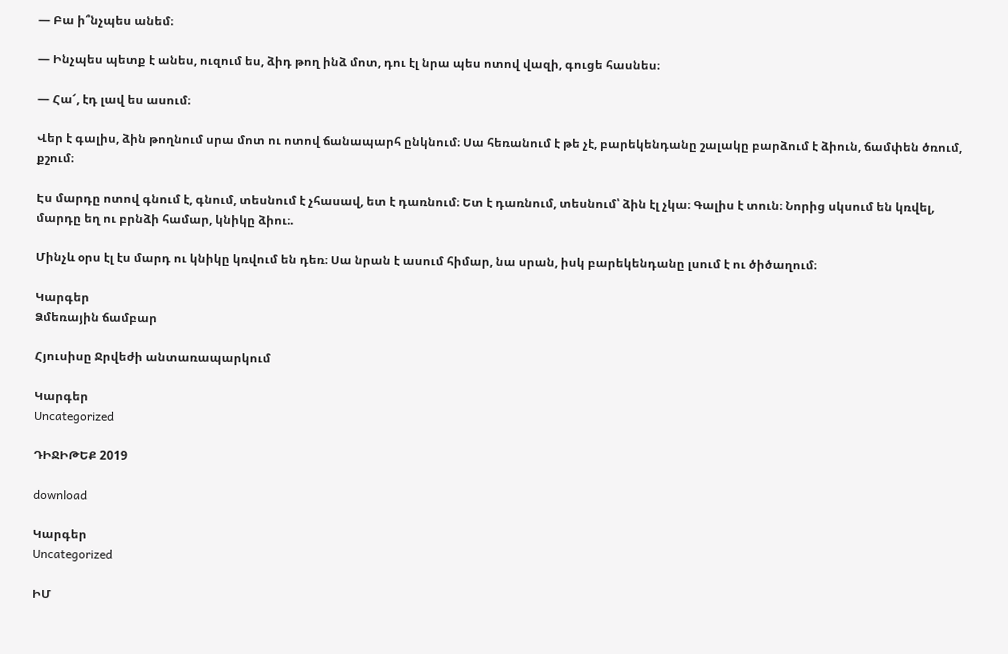— Բա ի՞նչպես անեմ։

— Ինչպես պետք է անես, ուզում ես, ձիդ թող ինձ մոտ, դու էլ նրա պես ոտով վազի, գուցե հասնես։

— Հա՜, էդ լավ ես ասում։

Վեր է գալիս, ձին թողնում սրա մոտ ու ոտով ճանապարհ ընկնում։ Սա հեռանում է թե չէ, բարեկենդանը շալակը բարձում է ձիուն, ճամփեն ծռում, քշում։

Էս մարդը ոտով գնում է, գնում, տեսնում է չհասավ, ետ է դառնում։ Ետ է դառնում, տեսնում՝ ձին էլ չկա։ Գալիս է տուն։ Նորից սկսում են կռվել, մարդը եղ ու բրնձի համար, կնիկը ձիու։.

Մինչև օրս էլ էս մարդ ու կնիկը կռվում են դեռ։ Սա նրան է ասում հիմար, նա սրան, իսկ բարեկենդանը լսում է ու ծիծաղում։

Կարգեր
Ձմեռային ճամբար

Հյուսիսը Ջրվեժի անտառապարկում

Կարգեր
Uncategorized

ԴԻՋԻԹԵՔ 2019

download

Կարգեր
Uncategorized

ԻՄ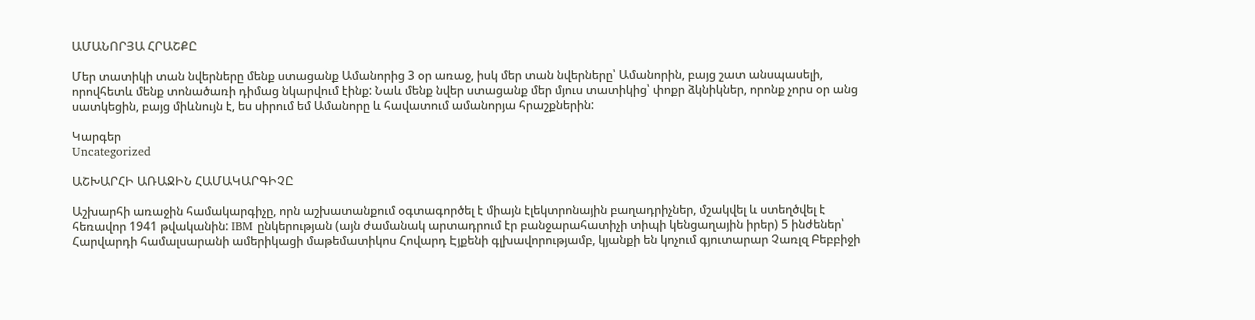ԱՄԱՆՈՐՅԱ ՀՐԱՇՔԸ

Մեր տատիկի տան նվերները մենք ստացանք Ամանորից 3 օր առաջ, իսկ մեր տան նվերները՝ Ամանորին, բայց շատ անսպասելի, որովհետև մենք տոնածառի դիմաց նկարվում էինք: Նաև մենք նվեր ստացանք մեր մյուս տատիկից՝ փոքր ձկնիկներ, որոնք չորս օր անց սատկեցին, բայց միևնույն է, ես սիրում եմ Ամանորը և հավատում ամանորյա հրաշքներին:

Կարգեր
Uncategorized

ԱՇԽԱՐՀԻ ԱՌԱՋԻՆ ՀԱՄԱԿԱՐԳԻՉԸ

Աշխարհի առաջին համակարգիչը, որն աշխատանքում օգտագործել է միայն էլեկտրոնային բաղադրիչներ, մշակվել և ստեղծվել է հեռավոր 1941 թվականին: IBM ընկերության (այն ժամանակ արտադրում էր բանջարահատիչի տիպի կենցաղային իրեր) 5 ինժեներ՝ Հարվարդի համալսարանի ամերիկացի մաթեմատիկոս Հովարդ Էյքենի գլխավորությամբ, կյանքի են կոչում գյուտարար Չառլզ Բեբբիջի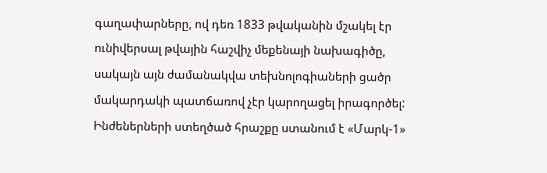գաղափարները, ով դեռ 1833 թվականին մշակել էր ունիվերսալ թվային հաշվիչ մեքենայի նախագիծը, սակայն այն ժամանակվա տեխնոլոգիաների ցածր մակարդակի պատճառով չէր կարողացել իրագործել:
Ինժեներների ստեղծած հրաշքը ստանում է «Մարկ-1»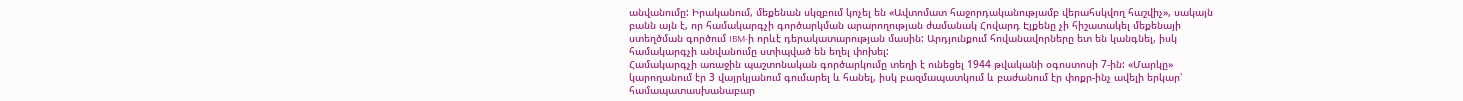անվանումը: Իրականում, մեքենան սկզբում կոչել են «Ավտոմատ հաջորդականությամբ վերահսկվող հաշվիչ», սակայն բանն այն է, որ համակարգչի գործարկման արարողության ժամանակ Հովարդ Էյքենը չի հիշատակել մեքենայի ստեղծման գործում IBM-ի որևէ դերակատարության մասին: Արդյունքում հովանավորները ետ են կանգնել, իսկ համակարգչի անվանումը ստիպված են եղել փոխել:
Համակարգչի առաջին պաշտոնական գործարկումը տեղի է ունեցել 1944 թվականի օգոստոսի 7-ին: «Մարկը» կարողանում էր 3 վայրկյանում գումարել և հանել, իսկ բազմապատկում և բաժանում էր փոքր-ինչ ավելի երկար՝ համապատասխանաբար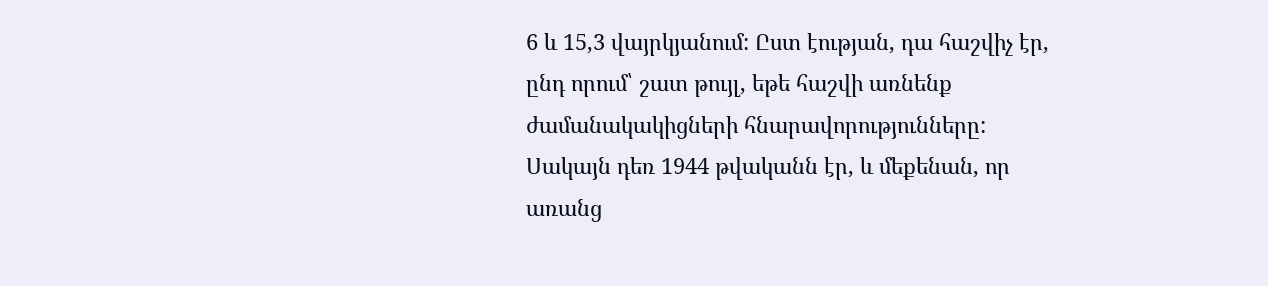6 և 15,3 վայրկյանում: Ըստ էության, դա հաշվիչ էր, ընդ որում՝ շատ թույլ, եթե հաշվի առնենք ժամանակակիցների հնարավորությունները: Սակայն դեռ 1944 թվականն էր, և մեքենան, որ առանց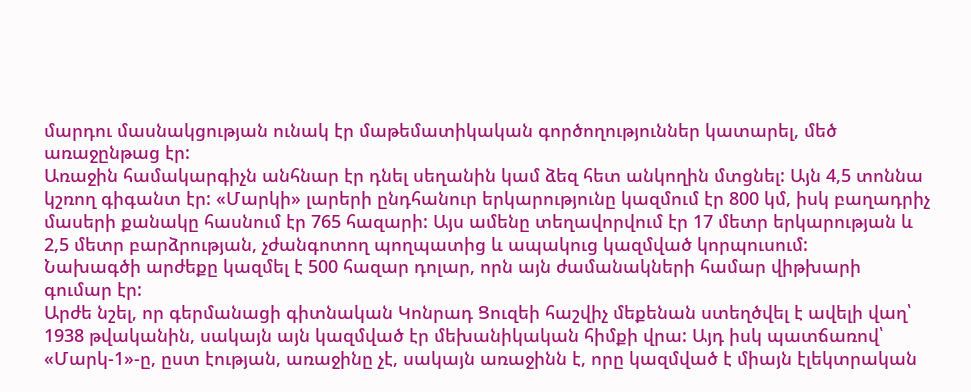մարդու մասնակցության ունակ էր մաթեմատիկական գործողություններ կատարել, մեծ առաջընթաց էր:
Առաջին համակարգիչն անհնար էր դնել սեղանին կամ ձեզ հետ անկողին մտցնել: Այն 4,5 տոննա կշռող գիգանտ էր: «Մարկի» լարերի ընդհանուր երկարությունը կազմում էր 800 կմ, իսկ բաղադրիչ մասերի քանակը հասնում էր 765 հազարի: Այս ամենը տեղավորվում էր 17 մետր երկարության և 2,5 մետր բարձրության, չժանգոտող պողպատից և ապակուց կազմված կորպուսում:
Նախագծի արժեքը կազմել է 500 հազար դոլար, որն այն ժամանակների համար վիթխարի գումար էր:
Արժե նշել, որ գերմանացի գիտնական Կոնրադ Ցուզեի հաշվիչ մեքենան ստեղծվել է ավելի վաղ՝ 1938 թվականին, սակայն այն կազմված էր մեխանիկական հիմքի վրա: Այդ իսկ պատճառով՝ «Մարկ-1»-ը, ըստ էության, առաջինը չէ, սակայն առաջինն է, որը կազմված է միայն էլեկտրական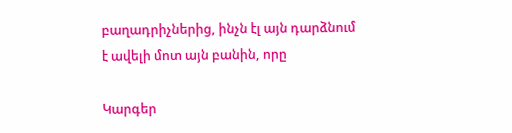բաղադրիչներից, ինչն էլ այն դարձնում է ավելի մոտ այն բանին, որը

Կարգեր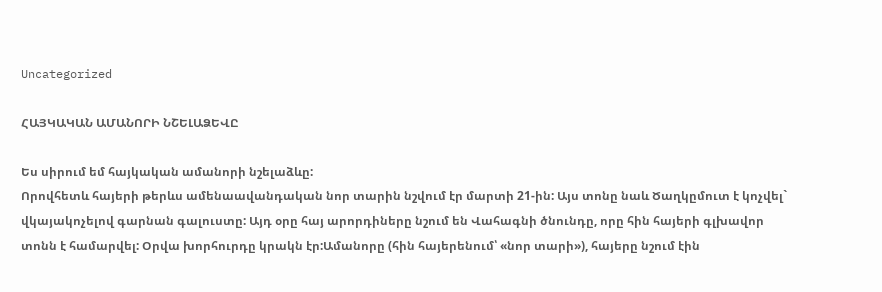Uncategorized

ՀԱՅԿԱԿԱՆ ԱՄԱՆՈՐԻ ՆՇԵԼԱՁԵՎԸ

Ես սիրում եմ հայկական ամանորի նշելաձևը:
Որովհետև հայերի թերևս ամենաավանդական նոր տարին նշվում էր մարտի 21-ին: Այս տոնը նաև Ծաղկըմուտ է կոչվել` վկայակոչելով գարնան գալուստը: Այդ օրը հայ արորդիները նշում են Վահագնի ծնունդը, որը հին հայերի գլխավոր տոնն է համարվել: Օրվա խորհուրդը կրակն էր:Ամանորը (հին հայերենում՝ «նոր տարի»), հայերը նշում էին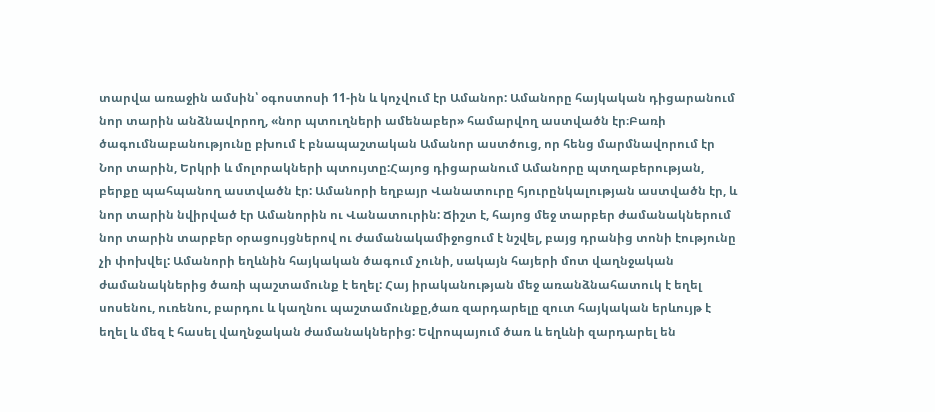տարվա առաջին ամսին՝ օգոստոսի 11-ին և կոչվում էր Ամանոր: Ամանորը հայկական դիցարանում նոր տարին անձնավորող, «նոր պտուղների ամենաբեր» համարվող աստվածն էր։Բառի ծագումնաբանությունը բխում է բնապաշտական Ամանոր աստծուց, որ հենց մարմնավորում էր Նոր տարին, Երկրի և մոլորակների պտույտը:Հայոց դիցարանում Ամանորը պտղաբերության, բերքը պահպանող աստվածն էր: Ամանորի եղբայր Վանատուրը հյուրընկալության աստվածն էր, և նոր տարին նվիրված էր Ամանորին ու Վանատուրին: Ճիշտ է, հայոց մեջ տարբեր ժամանակներում նոր տարին տարբեր օրացույցներով ու ժամանակամիջոցում է նշվել, բայց դրանից տոնի էությունը չի փոխվել: Ամանորի եղևնին հայկական ծագում չունի, սակայն հայերի մոտ վաղնջական ժամանակներից ծառի պաշտամունք է եղել: Հայ իրականության մեջ առանձնահատուկ է եղել սոսենու, ուռենու, բարդու և կաղնու պաշտամունքը,ծառ զարդարելը զուտ հայկական երևույթ է եղել և մեզ է հասել վաղնջական ժամանակներից: Եվրոպայում ծառ և եղևնի զարդարել են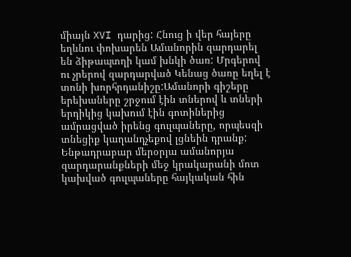միայն XVI դարից: Հնուց ի վեր հայերը եղևնու փոխարեն Ամանորին զարդարել են ձիթապտղի կամ խնկի ծառ: Մրգերով ու չրերով զարդարված Կենաց ծառը եղել է տոնի խորհրդանիշը:Ամանորի գիշերը երեխաները շրջում էին տներով և տների երդիկից կախում էին գոտիներից ամրացված իրենց գուլպաները, որպեսզի տնեցիք կաղանդչեքով լցնեին դրանք: Ենթադրաբար մերօրյա ամանորյա զարդարանքների մեջ կրակարանի մոտ կախված գուլպաները հայկական հին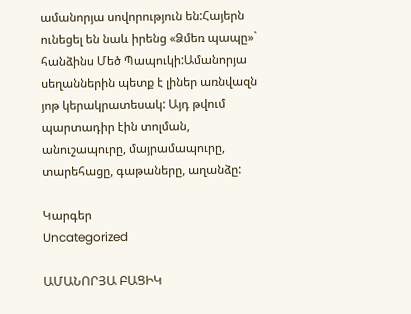ամանորյա սովորություն են:Հայերն ունեցել են նաև իրենց «Ձմեռ պապը»` հանձինս Մեծ Պապուկի:Ամանորյա սեղաններին պետք է լիներ առնվազն յոթ կերակրատեսակ: Այդ թվում պարտադիր էին տոլման, անուշապուրը, մայրամապուրը, տարեհացը, գաթաները, աղանձը:

Կարգեր
Uncategorized

ԱՄԱՆՈՐՅԱ ԲԱՑԻԿ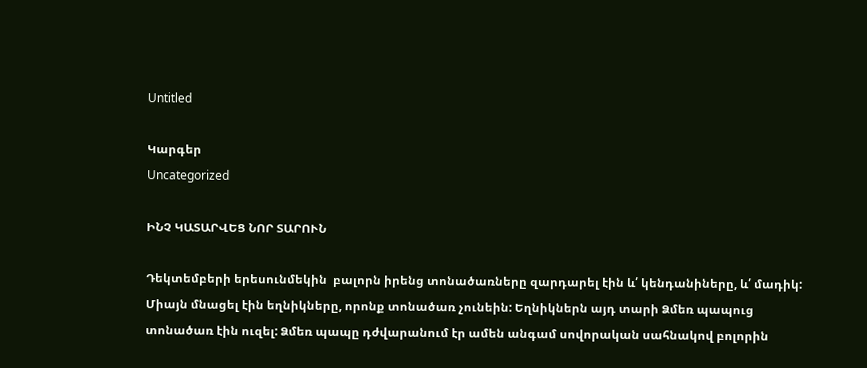Untitled

Կարգեր
Uncategorized

ԻՆՉ ԿԱՏԱՐՎԵՑ ՆՈՐ ՏԱՐՈՒՆ

Դեկտեմբերի երեսունմեկին  բալորն իրենց տոնածառները զարդարել էին և՛ կենդանիները, և՛ մադիկ: Միայն մնացել էին եղնիկները, որոնք տոնածառ չունեին: Եղնիկներն այդ տարի Ձմեռ պապուց տոնածառ էին ուզել: Ձմեռ պապը դժվարանում էր ամեն անգամ սովորական սահնակով բոլորին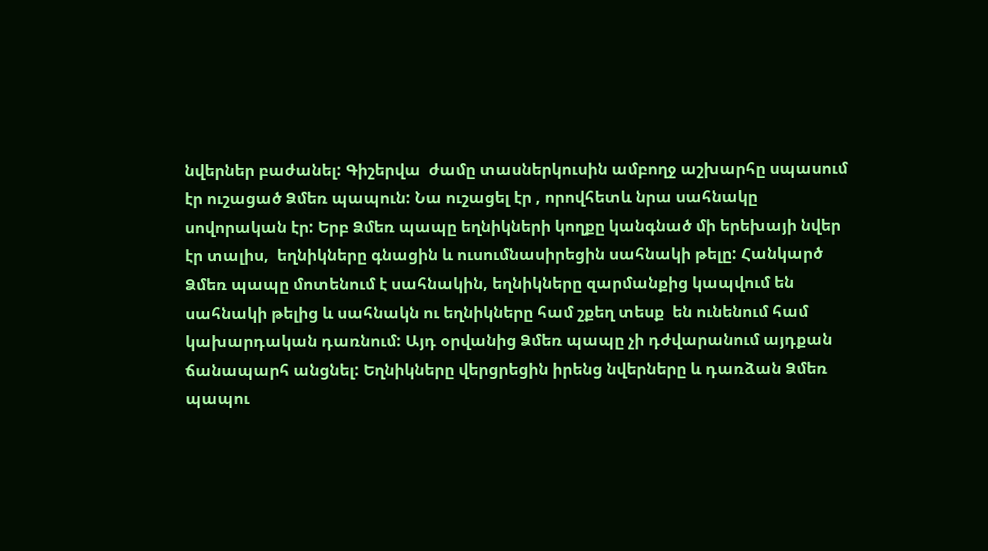նվերներ բաժանել: Գիշերվա  ժամը տասներկուսին ամբողջ աշխարհը սպասում էր ուշացած Ձմեռ պապուն: Նա ուշացել էր , որովհետև նրա սահնակը սովորական էր: Երբ Ձմեռ պապը եղնիկների կողքը կանգնած մի երեխայի նվեր էր տալիս,  եղնիկները գնացին և ուսումնասիրեցին սահնակի թելը: Հանկարծ Ձմեռ պապը մոտենում է սահնակին, եղնիկները զարմանքից կապվում են սահնակի թելից և սահնակն ու եղնիկները համ շքեղ տեսք  են ունենում համ կախարդական դառնում: Այդ օրվանից Ձմեռ պապը չի դժվարանում այդքան ճանապարհ անցնել: Եղնիկները վերցրեցին իրենց նվերները և դառձան Ձմեռ պապու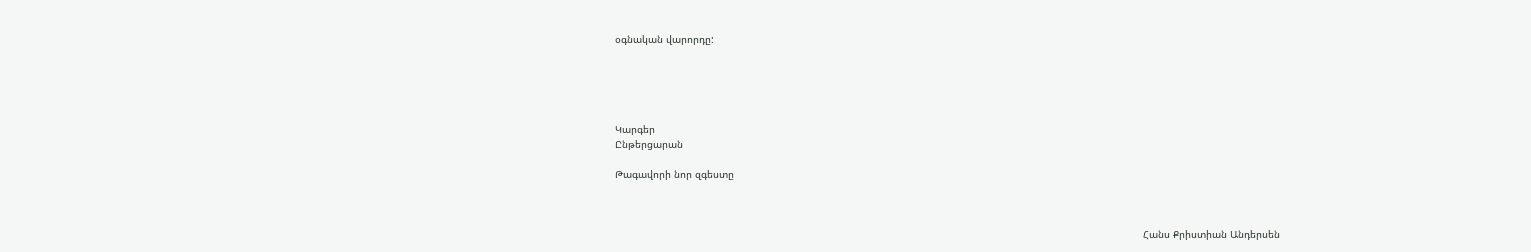օգնական վարորդը:





Կարգեր
Ընթերցարան

Թագավորի նոր զգեստը



                                                                                                                                                                                Հանս Քրիստիան Անդերսեն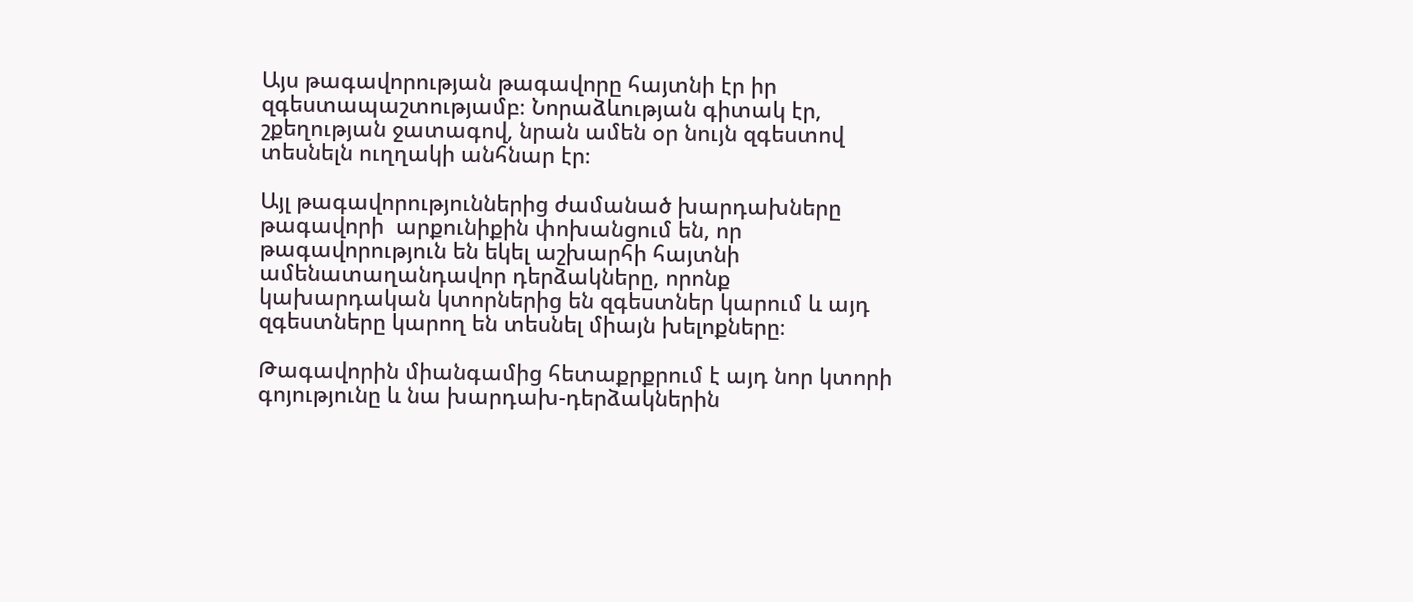Այս թագավորության թագավորը հայտնի էր իր զգեստապաշտությամբ։ Նորաձևության գիտակ էր, շքեղության ջատագով, նրան ամեն օր նույն զգեստով տեսնելն ուղղակի անհնար էր։

Այլ թագավորություններից ժամանած խարդախները թագավորի  արքունիքին փոխանցում են, որ թագավորություն են եկել աշխարհի հայտնի ամենատաղանդավոր դերձակները, որոնք կախարդական կտորներից են զգեստներ կարում և այդ զգեստները կարող են տեսնել միայն խելոքները։

Թագավորին միանգամից հետաքրքրում է այդ նոր կտորի գոյությունը և նա խարդախ-դերձակներին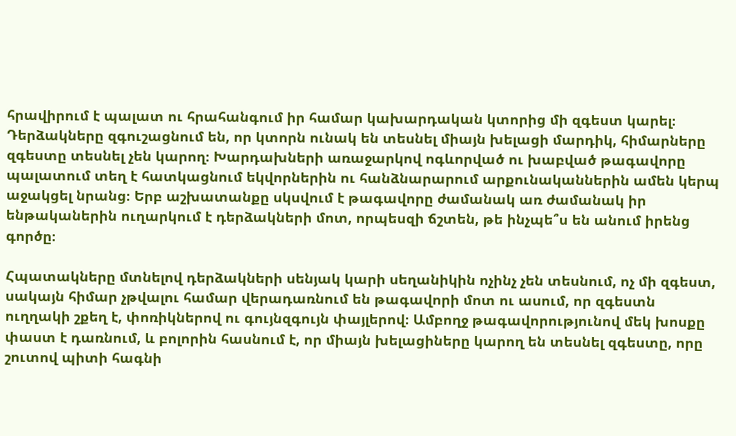հրավիրում է պալատ ու հրահանգում իր համար կախարդական կտորից մի զգեստ կարել։ Դերձակները զգուշացնում են, որ կտորն ունակ են տեսնել միայն խելացի մարդիկ, հիմարները զգեստը տեսնել չեն կարող։ Խարդախների առաջարկով ոգևորված ու խաբված թագավորը պալատում տեղ է հատկացնում եկվորներին ու հանձնարարում արքունականներին ամեն կերպ աջակցել նրանց։ Երբ աշխատանքը սկսվում է թագավորը ժամանակ առ ժամանակ իր ենթականերին ուղարկում է դերձակների մոտ, որպեսզի ճշտեն, թե ինչպե՞ս են անում իրենց գործը։

Հպատակները մտնելով դերձակների սենյակ կարի սեղանիկին ոչինչ չեն տեսնում, ոչ մի զգեստ, սակայն հիմար չթվալու համար վերադառնում են թագավորի մոտ ու ասում, որ զգեստն ուղղակի շքեղ է, փոռիկներով ու գույնզգույն փայլերով։ Ամբողջ թագավորությունով մեկ խոսքը փաստ է դառնում, և բոլորին հասնում է, որ միայն խելացիները կարող են տեսնել զգեստը, որը շուտով պիտի հագնի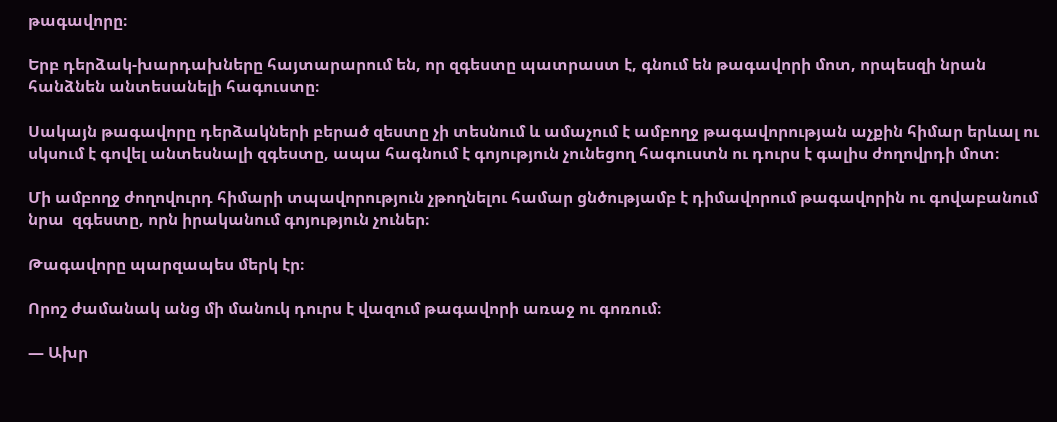թագավորը։

Երբ դերձակ-խարդախները հայտարարում են, որ զգեստը պատրաստ է, գնում են թագավորի մոտ, որպեսզի նրան հանձնեն անտեսանելի հագուստը։

Սակայն թագավորը դերձակների բերած զեստը չի տեսնում և ամաչում է ամբողջ թագավորության աչքին հիմար երևալ ու սկսում է գովել անտեսնալի զգեստը, ապա հագնում է գոյություն չունեցող հագուստն ու դուրս է գալիս ժողովրդի մոտ։

Մի ամբողջ ժողովուրդ հիմարի տպավորություն չթողնելու համար ցնծությամբ է դիմավորում թագավորին ու գովաբանում նրա  զգեստը, որն իրականում գոյություն չուներ։

Թագավորը պարզապես մերկ էր։

Որոշ ժամանակ անց մի մանուկ դուրս է վազում թագավորի առաջ ու գոռում։

— Ախր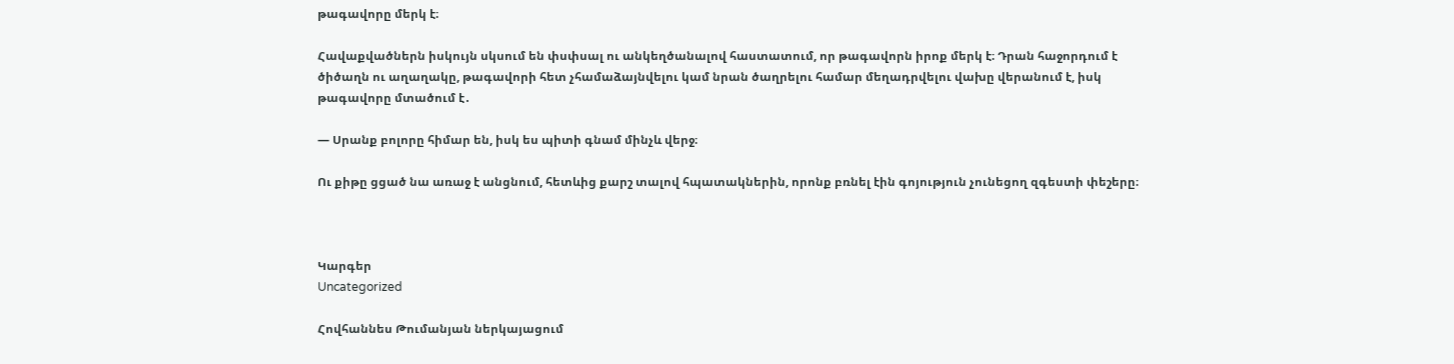թագավորը մերկ է։

Հավաքվածներն իսկույն սկսում են փսփսալ ու անկեղծանալով հաստատում, որ թագավորն իրոք մերկ է։ Դրան հաջորդում է ծիծաղն ու աղաղակը, թագավորի հետ չհամաձայնվելու կամ նրան ծաղրելու համար մեղադրվելու վախը վերանում է, իսկ թագավորը մտածում է․

— Սրանք բոլորը հիմար են, իսկ ես պիտի գնամ մինչև վերջ։

Ու քիթը ցցած նա առաջ է անցնում, հետևից քարշ տալով հպատակներին, որոնք բռնել էին գոյություն չունեցող զգեստի փեշերը։



Կարգեր
Uncategorized

Հովհաննես Թումանյան ներկայացում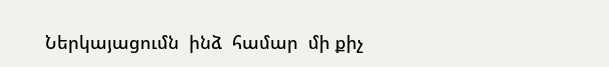Ներկայացումն  ինձ  համար  մի քիչ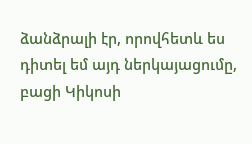ձանձրալի էր, որովհետև ես դիտել եմ այդ ներկայացումը, բացի Կիկոսի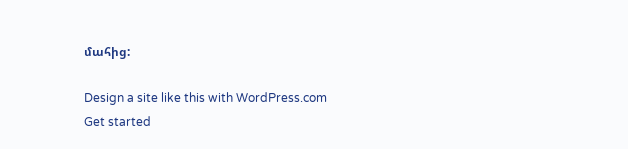մահից:

Design a site like this with WordPress.com
Get started